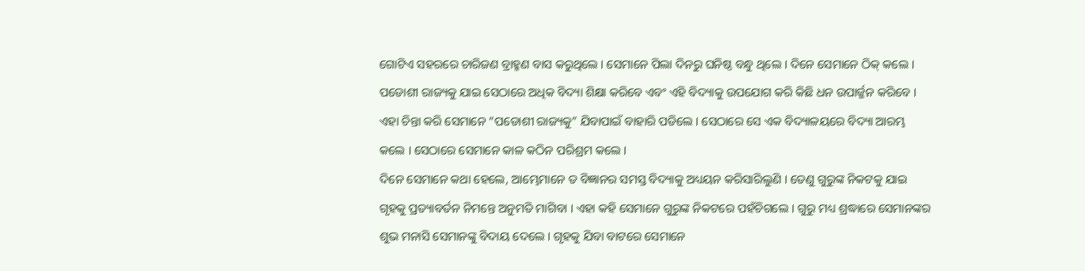ଗୋଟିଏ ସହରରେ ଚାରିଜଣ ବ୍ରାହ୍ମଣ ବାସ କରୁଥିଲେ । ସେମାନେ ପିଲା ଦିନରୁ ଘନିଷ୍ଠ ବନ୍ଧୁ ଥିଲେ । ଦିନେ ସେମାନେ ଠିକ୍ କଲେ । ପଡୋଶୀ ରାଜ୍ୟକୁ ଯାଇ ସେଠାରେ ଅଧିକ ବିଦ୍ୟା ଶିକ୍ଷା କରିବେ ଏବଂ ଏହି ବିଦ୍ୟାକୁ ଉପଯୋଗ କରି କିଛି ଧନ ଉପାର୍ଜ୍ଜନ କରିବେ । ଏହା ଚିନ୍ତା କରି ସେମାନେ “ପଡୋଶୀ ରାଜ୍ୟକୁ” ଯିବାପାଇଁ ବାହାରି ପଡିଲେ । ସେଠାରେ ସେ ଏକ ବିଦ୍ୟାଳୟରେ ବିଦ୍ୟା ଆରମ୍ଭ କଲେ । ସେଠାରେ ସେମାନେ କାଳ କଠିନ ପରିଶ୍ରମ କଲେ ।
ଦିନେ ସେମାନେ କଥା ହେଲେ, ଆମ୍ଭେମାନେ ତ ବିଜ୍ଞାନର ସମସ୍ତ ବିଦ୍ୟାକୁ ଅଧ୍ୟୟନ କରିସାରିଲୁଣି । ତେଣୁ ଗୁରୁଙ୍କ ନିକଟକୁ ଯାଇ ଗୃହକୁ ପ୍ରତ୍ୟାବର୍ତନ ନିମନ୍ତେ ଅନୁମତି ମାଗିବା । ଏହା କହି ସେମାନେ ଗୁରୁଙ୍କ ନିକଟରେ ପହଁଚିଗଲେ । ଗୁରୁ ମଧ୍ୟ ଶ୍ରଦ୍ଧାରେ ସେମାନଙ୍କର ଶୁଭ ମନାସି ସେମାନଙ୍କୁ ବିଦାୟ ଦେଲେ । ଗୃହକୁ ଯିବା ବାଟରେ ସେମାନେ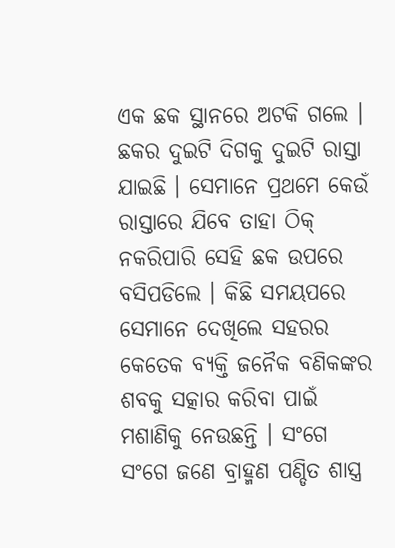ଏକ ଛକ ସ୍ଥାନରେ ଅଟକି ଗଲେ । ଛକର ଦୁଇଟି ଦିଗକୁ ଦୁଇଟି ରାସ୍ତା ଯାଇଛି । ସେମାନେ ପ୍ରଥମେ କେଉଁ ରାସ୍ତାରେ ଯିବେ ତାହା ଠିକ୍ ନକରିପାରି ସେହି ଛକ ଉପରେ ବସିପଡିଲେ । କିଛି ସମୟପରେ ସେମାନେ ଦେଖିଲେ ସହରର କେତେକ ବ୍ୟକ୍ତି ଜନୈକ ବଣିକଙ୍କର ଶବକୁ ସତ୍କାର କରିବା ପାଇଁ ମଶାଣିକୁ ନେଉଛନ୍ତି । ସଂଗେ ସଂଗେ ଜଣେ ବ୍ରାହ୍ମଣ ପଣ୍ଡିତ ଶାସ୍ତ୍ର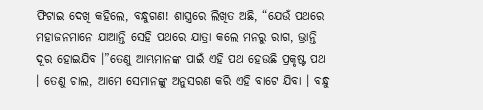ଫିଟାଇ ଦେଖି କହିଲେ, ବନ୍ଧୁଗଣ! ଶାସ୍ତ୍ରରେ ଲିଖିତ ଅଛି, “ଯେଉଁ ପଥରେ ମହାଜନମାନେ ଯାଆନ୍ତି ସେହି ପଥରେ ଯାତ୍ରା କଲେ ମନରୁ ରାଗ, ଭ୍ରାନ୍ତି ଦୂର ହୋଇଯିବ ।”ତେଣୁ ଆମ୍ଭମାନଙ୍କ ପାଇଁ ଏହି ପଥ ହେଉଛି ପ୍ରକୃଷ୍ଟ ପଥ । ତେଣୁ ଚାଲ, ଆମେ ସେମାନଙ୍କୁ ଅନୁସରଣ କରି ଏହି ବାଟେ ଯିବା । ବନ୍ଧୁ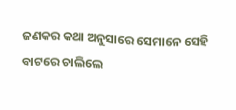ଜଣକର କଥା ଅନୁସାରେ ସେମାନେ ସେହି ବାଟରେ ଚାଲିଲେ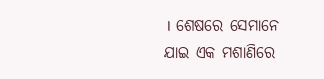। ଶେଷରେ ସେମାନେ ଯାଇ ଏକ ମଶାଣିରେ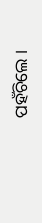ପହଁଚିଲେ ।